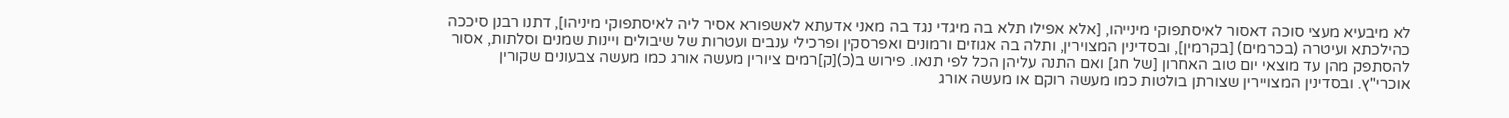לא מיבעיא מעצי סוכה דאסור לאיסתפוקי מינייהו, [אלא אפילו תלא בה מיגדי נגד בה מאני אדעתא לאשפורא אסיר ליה לאיסתפוקי מיניהו], דתנו רבנן סיככה כהילכתא ועיטרה (בכרמים) [בקרמין], ובסדינין המצוירין, ותלה בה אגוזים ורמונים ואפרסקין ופרכילי ענבים ועטרות של שיבולים ויינות שמנים וסלתות, אסור להסתפק מהן עד מוצאי יום טוב האחרון [של חג] ואם התנה עליהן הכל לפי תנאו. פירוש ב(כ)[ק]רמים ציורין מעשה אורג כמו מעשה צבעונים שקורין אוכרי"ץ. ובסדינין המצויירין שצורתן בולטות כמו מעשה רוקם או מעשה אורג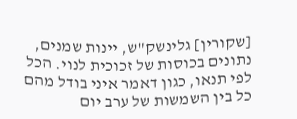[שקורין] גלינשק"ש, יינות שמנים, נתונים בכוסות של זכוכית לנוי. הכל לפי תנאו, כגון דאמר איני בודל מהם כל בין השמשות של ערב יום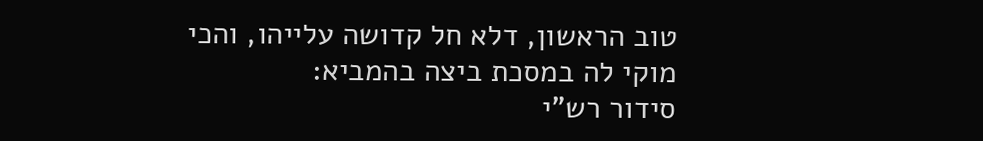טוב הראשון, דלא חל קדושה עלייהו, והכי מוקי לה במסכת ביצה בהמביא:
סידור רש"י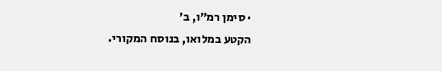· סימן רמ״ו, ב׳
הקטע במלואו, בנוסח המקורי.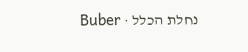נחלת הכלל · Buber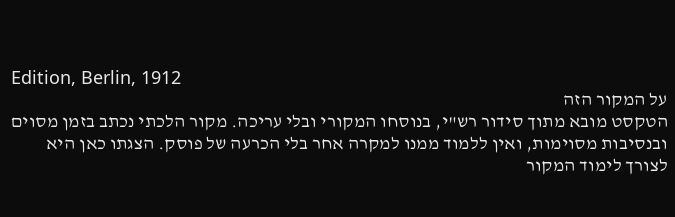Edition, Berlin, 1912
על המקור הזה
הטקסט מובא מתוך סידור רש"י, בנוסחו המקורי ובלי עריכה. מקור הלכתי נכתב בזמן מסוים ובנסיבות מסוימות, ואין ללמוד ממנו למקרה אחר בלי הכרעה של פוסק. הצגתו כאן היא לצורך לימוד המקור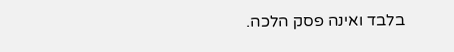בלבד ואינה פסק הלכה.